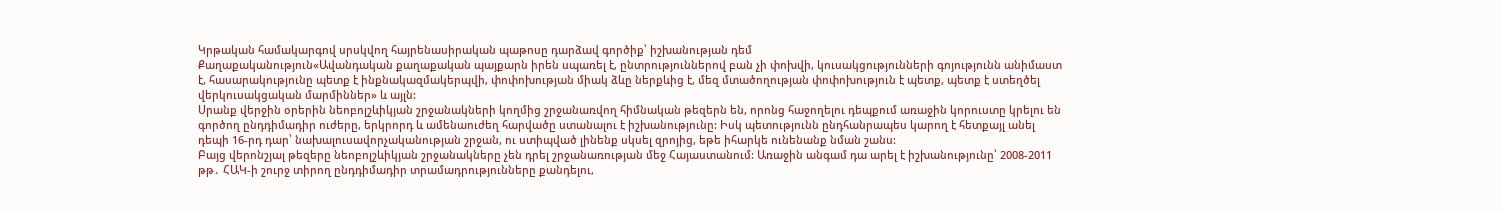Կրթական համակարգով սրսկվող հայրենասիրական պաթոսը դարձավ գործիք՝ իշխանության դեմ
Քաղաքականություն«Ավանդական քաղաքական պայքարն իրեն սպառել է, ընտրություններով բան չի փոխվի, կուսակցությունների գոյությունն անիմաստ է, հասարակությունը պետք է ինքնակազմակերպվի, փոփոխության միակ ձևը ներքևից է, մեզ մտածողության փոփոխություն է պետք, պետք է ստեղծել վերկուսակցական մարմիններ» և այլն:
Սրանք վերջին օրերին նեոբոլշևիկյան շրջանակների կողմից շրջանառվող հիմնական թեզերն են, որոնց հաջողելու դեպքում առաջին կորուստը կրելու են գործող ընդդիմադիր ուժերը, երկրորդ և ամենաուժեղ հարվածը ստանալու է իշխանությունը: Իսկ պետությունն ընդհանրապես կարող է հետքայլ անել դեպի 16-րդ դար՝ նախալուսավորչականության շրջան, ու ստիպված լինենք սկսել զրոյից, եթե իհարկե ունենանք նման շանս:
Բայց վերոնշյալ թեզերը նեոբոլշևիկյան շրջանակները չեն դրել շրջանառության մեջ Հայաստանում: Առաջին անգամ դա արել է իշխանությունը՝ 2008-2011 թթ․ ՀԱԿ-ի շուրջ տիրող ընդդիմադիր տրամադրությունները քանդելու,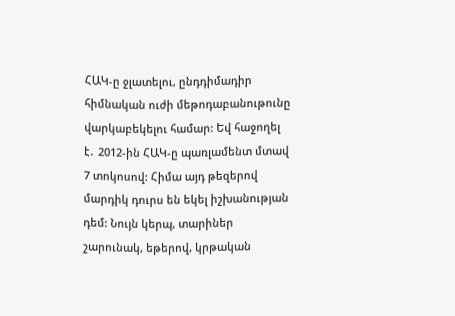ՀԱԿ-ը ջլատելու, ընդդիմադիր հիմնական ուժի մեթոդաբանութունը վարկաբեկելու համար: Եվ հաջողել է․ 2012-ին ՀԱԿ-ը պառլամենտ մտավ 7 տոկոսով: Հիմա այդ թեզերով մարդիկ դուրս են եկել իշխանության դեմ: Նույն կերպ, տարիներ շարունակ, եթերով, կրթական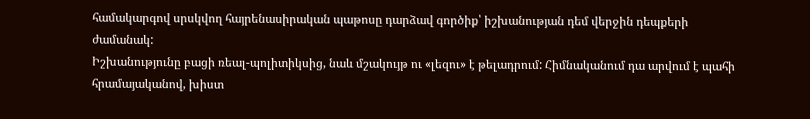համակարգով սրսկվող հայրենասիրական պաթոսը դարձավ գործիք՝ իշխանության դեմ վերջին դեպքերի ժամանակ:
Իշխանությունը բացի ռեալ-պոլիտիկսից, նաև մշակույթ ու «լեզու» է թելադրում: Հիմնականում դա արվում է պահի հրամայականով, խիստ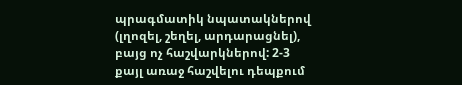պրագմատիկ նպատակներով (լղոզել, շեղել, արդարացնել), բայց ոչ հաշվարկներով: 2-3 քայլ առաջ հաշվելու դեպքում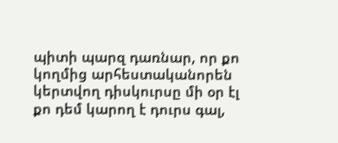պիտի պարզ դառնար, որ քո կողմից արհեստականորեն կերտվող դիսկուրսը մի օր էլ քո դեմ կարող է դուրս գալ,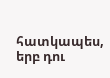հատկապես, երբ դու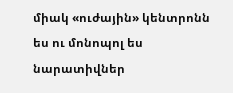միակ «ուժային» կենտրոնն ես ու մոնոպոլ ես նարատիվներ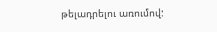թելադրելու առումով: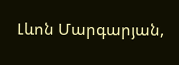Լևոն Մարգարյան,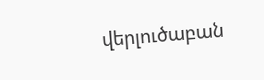վերլուծաբան